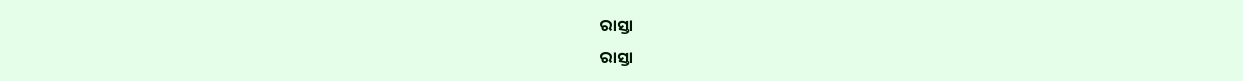ରାସ୍ତା
ରାସ୍ତା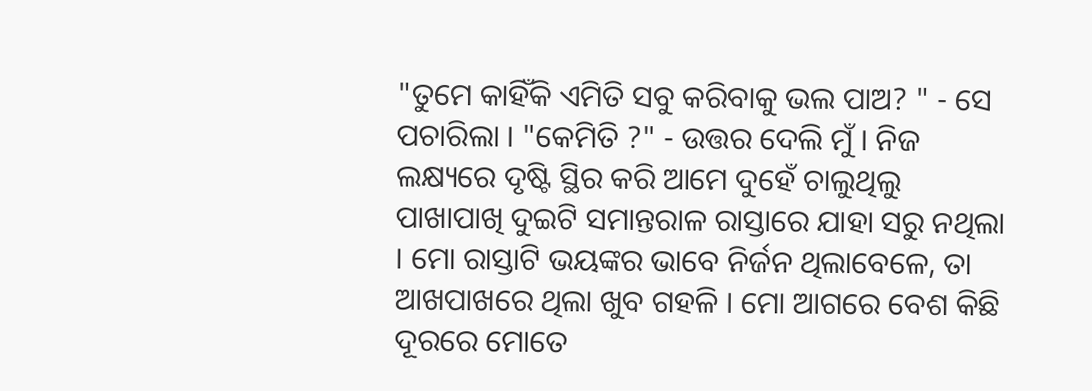"ତୁମେ କାହିଁକି ଏମିତି ସବୁ କରିବାକୁ ଭଲ ପାଅ? " - ସେ ପଚାରିଲା । "କେମିତି ?" - ଉତ୍ତର ଦେଲି ମୁଁ । ନିଜ ଲକ୍ଷ୍ୟରେ ଦୃଷ୍ଟି ସ୍ଥିର କରି ଆମେ ଦୁହେଁ ଚାଲୁଥିଲୁ ପାଖାପାଖି ଦୁଇଟି ସମାନ୍ତରାଳ ରାସ୍ତାରେ ଯାହା ସରୁ ନଥିଲା । ମୋ ରାସ୍ତାଟି ଭୟଙ୍କର ଭାବେ ନିର୍ଜନ ଥିଲାବେଳେ, ତା ଆଖପାଖରେ ଥିଲା ଖୁବ ଗହଳି । ମୋ ଆଗରେ ବେଶ କିଛି ଦୂରରେ ମୋତେ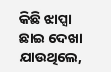କିଛି ଝାପ୍ସା ଛାଇ ଦେଖା ଯାଉଥିଲେ,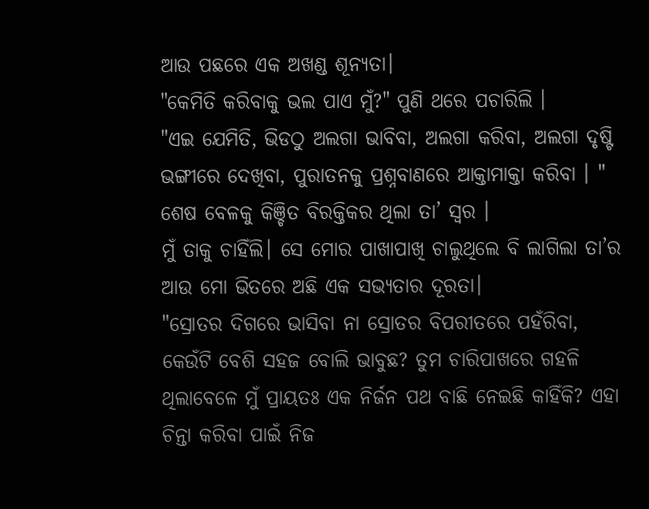ଆଉ ପଛରେ ଏକ ଅଖଣ୍ଡ ଶୂନ୍ୟତା।
"କେମିତି କରିବାକୁ ଭଲ ପାଏ ମୁଁ?" ପୁଣି ଥରେ ପଚାରିଲି ।
"ଏଇ ଯେମିତି, ଭିଡଠୁ ଅଲଗା ଭାବିବା, ଅଲଗା କରିବା, ଅଲଗା ଦୃଷ୍ଟି ଭଙ୍ଗୀରେ ଦେଖିବା, ପୁରାତନକୁ ପ୍ରଶ୍ନବାଣରେ ଆକ୍ତାମାକ୍ତା କରିବା । " ଶେଷ ବେଳକୁ କିଞ୍ଚିତ ବିରକ୍ତିକର ଥିଲା ତା’ ସ୍ୱର ।
ମୁଁ ତାକୁ ଚାହିଁଲି। ସେ ମୋର ପାଖାପାଖି ଚାଲୁଥିଲେ ବି ଲାଗିଲା ତା’ର ଆଉ ମୋ ଭିତରେ ଅଛି ଏକ ସଭ୍ୟତାର ଦୂରତା।
"ସ୍ରୋତର ଦିଗରେ ଭାସିବା ନା ସ୍ରୋତର ବିପରୀତରେ ପହଁରିବା, କେଉଁଟି ବେଶି ସହଜ ବୋଲି ଭାବୁଛ? ତୁମ ଚାରିପାଖରେ ଗହଳି ଥିଲାବେଳେ ମୁଁ ପ୍ରାୟତଃ ଏକ ନିର୍ଜନ ପଥ ବାଛି ନେଇଛି କାହିଁକି? ଏହା ଚିନ୍ତା କରିବା ପାଇଁ ନିଜ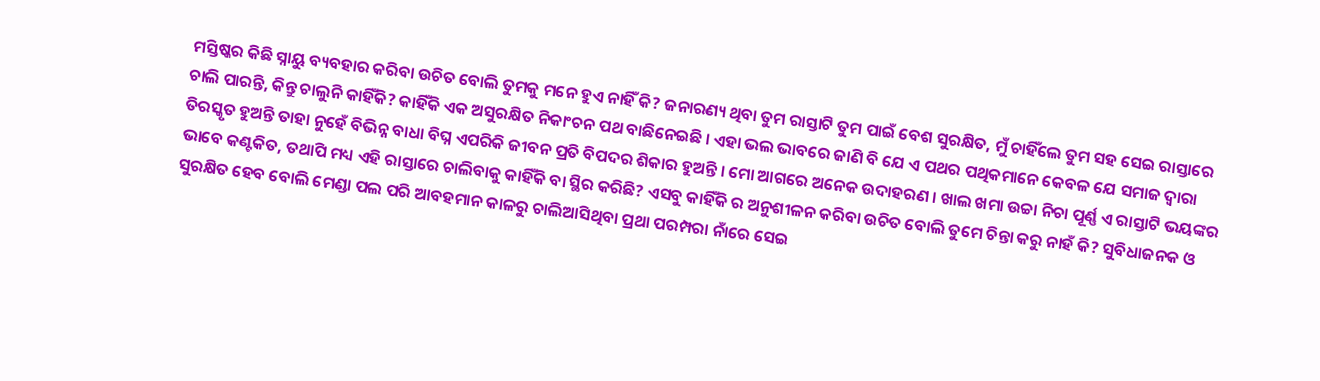ମସ୍ତିଷ୍କର କିଛି ସ୍ନାୟୁ ବ୍ୟବହାର କରିବା ଉଚିତ ବୋଲି ତୁମକୁ ମନେ ହୁଏ ନାହିଁ କି? ଜନାରଣ୍ୟ ଥିବା ତୁମ ରାସ୍ତାଟି ତୁମ ପାଇଁ ବେଶ ସୁରକ୍ଷିତ, ମୁଁ ଚାହିଁଲେ ତୁମ ସହ ସେଇ ରାସ୍ତାରେ ଚାଲି ପାରନ୍ତି, କିନ୍ତୁ ଚାଲୁନି କାହିଁକି? କାହିଁକି ଏକ ଅସୁରକ୍ଷିତ ନିକାଂଚନ ପଥ ବାଛିନେଇଛି । ଏହା ଭଲ ଭାବରେ ଜାଣି ବି ଯେ ଏ ପଥର ପଥିକମାନେ କେବଳ ଯେ ସମାଜ ଦ୍ୱାରା ତିରସ୍କୃତ ହୁଅନ୍ତି ତାହା ନୁହେଁ ବିଭିନ୍ନ ବାଧା ବିଘ୍ନ ଏପରିକି ଜୀବନ ପ୍ରତି ବିପଦର ଶିକାର ହୁଅନ୍ତି । ମୋ ଆଗରେ ଅନେକ ଉଦାହରଣ । ଖାଲ ଖମା ଉଚ୍ଚା ନିଚା ପୂର୍ଣ୍ଣ ଏ ରାସ୍ତାଟି ଭୟଙ୍କର ଭାବେ କଣ୍ଟକିତ, ତଥାପି ମଧ୍ୟ ଏହି ରାସ୍ତାରେ ଚାଲିବାକୁ କାହିଁକି ବା ସ୍ଥିର କରିଛି? ଏସବୁ କାହିଁକି ର ଅନୁଶୀଳନ କରିବା ଉଚିତ ବୋଲି ତୁମେ ଚିନ୍ତା କରୁ ନାହଁ କି? ସୁବିଧାଜନକ ଓ ସୁରକ୍ଷିତ ହେବ ବୋଲି ମେଣ୍ଡା ପଲ ପରି ଆବହମାନ କାଳରୁ ଚାଲିଆସିଥିବା ପ୍ରଥା ପରମ୍ପରା ନାଁରେ ସେଇ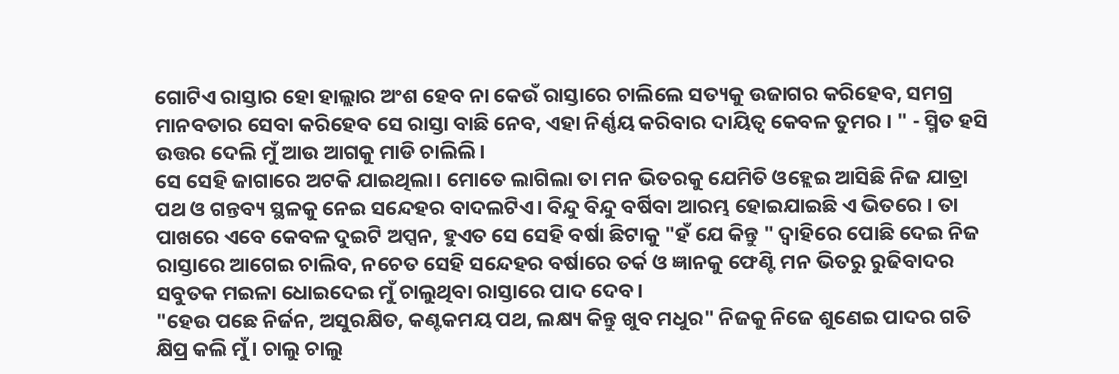ଗୋଟିଏ ରାସ୍ତାର ହୋ ହାଲ୍ଲାର ଅଂଶ ହେବ ନା କେଉଁ ରାସ୍ତାରେ ଚାଲିଲେ ସତ୍ୟକୁ ଉଜାଗର କରିହେବ, ସମଗ୍ର ମାନବତାର ସେବା କରିହେବ ସେ ରାସ୍ତା ବାଛି ନେବ, ଏହା ନିର୍ଣ୍ଣୟ କରିବାର ଦାୟିତ୍ୱ କେବଳ ତୁମର । " - ସ୍ମିତ ହସି ଉତ୍ତର ଦେଲି ମୁଁ ଆଉ ଆଗକୁ ମାଡି ଚାଲିଲି।
ସେ ସେହି ଜାଗାରେ ଅଟକି ଯାଇଥିଲା। ମୋତେ ଲାଗିଲା ତା ମନ ଭିତରକୁ ଯେମିତି ଓହ୍ଲେଇ ଆସିଛି ନିଜ ଯାତ୍ରା ପଥ ଓ ଗନ୍ତବ୍ୟ ସ୍ଥଳକୁ ନେଇ ସନ୍ଦେହର ବାଦଲଟିଏ। ବିନ୍ଦୁ ବିନ୍ଦୁ ବର୍ଷିବା ଆରମ୍ଭ ହୋଇଯାଇଛି ଏ ଭିତରେ । ତା ପାଖରେ ଏବେ କେବଳ ଦୁଇଟି ଅପ୍ସନ, ହୁଏତ ସେ ସେହି ବର୍ଷା ଛିଟାକୁ "ହଁ ଯେ କିନ୍ତୁ " ଦ୍ୱାହିରେ ପୋଛି ଦେଇ ନିଜ ରାସ୍ତାରେ ଆଗେଇ ଚାଲିବ, ନଚେତ ସେହି ସନ୍ଦେହର ବର୍ଷାରେ ତର୍କ ଓ ଜ୍ଞାନକୁ ଫେଣ୍ଟି ମନ ଭିତରୁ ରୁଢିବାଦର ସବୁତକ ମଇଳା ଧୋଇଦେଇ ମୁଁ ଚାଲୁଥିବା ରାସ୍ତାରେ ପାଦ ଦେବ।
"ହେଉ ପଛେ ନିର୍ଜନ, ଅସୁରକ୍ଷିତ, କଣ୍ଟକମୟ ପଥ, ଲକ୍ଷ୍ୟ କିନ୍ତୁ ଖୁବ ମଧୁର" ନିଜକୁ ନିଜେ ଶୁଣେଇ ପାଦର ଗତି କ୍ଷିପ୍ର କଲି ମୁଁ । ଚାଲୁ ଚାଲୁ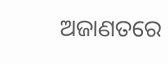ଅଜାଣତରେ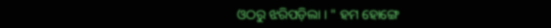ଓଠରୁ ଝରିପଡ଼ିଲା । " ହମ ହୋଙ୍ଗେ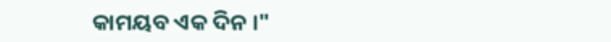କାମୟବ ଏକ ଦିନ ।"